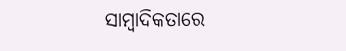ସାମ୍ୱାଦିକତାରେ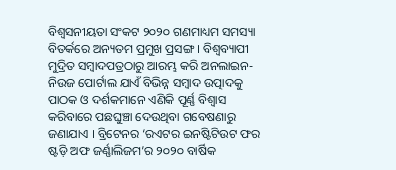ବିଶ୍ୱସନୀୟତା ସଂକଟ ୨୦୨୦ ଗଣମାଧ୍ୟମ ସମସ୍ୟା ବିତର୍କରେ ଅନ୍ୟତମ ପ୍ରମୁଖ ପ୍ରସଙ୍ଗ । ବିଶ୍ୱବ୍ୟାପୀ ମୁଦ୍ରିତ ସମ୍ୱାଦପତ୍ରଠାରୁ ଆରମ୍ଭ କରି ଅନଲାଇନ-ନିଉଜ ପୋର୍ଟାଲ ଯାଏଁ ବିଭିନ୍ନ ସମ୍ୱାଦ ଉତ୍ପାଦକୁ ପାଠକ ଓ ଦର୍ଶକମାନେ ଏଣିକି ପୂର୍ଣ୍ଣ ବିଶ୍ୱାସ କରିବାରେ ପଛଘୁଞ୍ଚା ଦେଉଥିବା ଗବେଷଣାରୁ ଜଣାଯାଏ । ବ୍ରିଟେନର ‘ରଏଟର ଇନଷ୍ଟିଟିଉଟ ଫର ଷ୍ଟଡ଼ି ଅଫ ଜର୍ଣ୍ଣାଲିଜମ’ର ୨୦୨୦ ବାର୍ଷିକ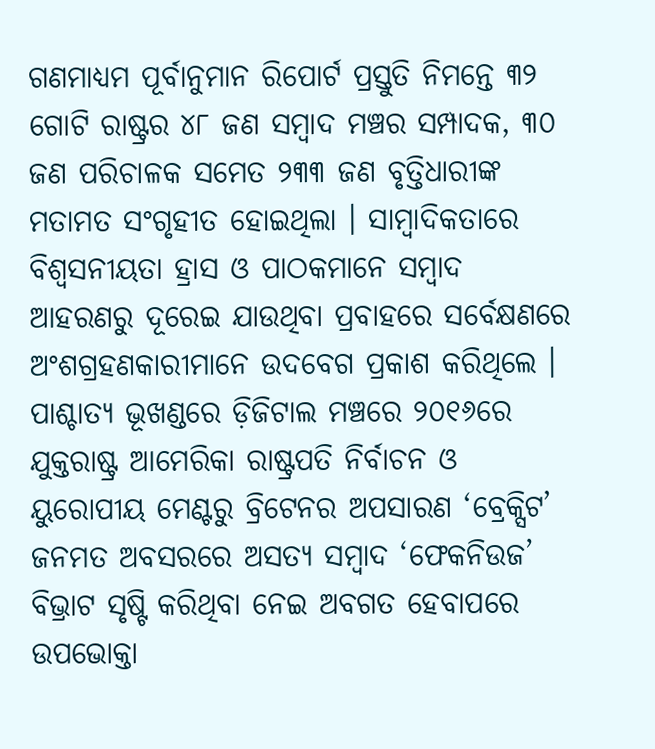ଗଣମାଧ୍ୟମ ପୂର୍ବାନୁମାନ ରିପୋର୍ଟ ପ୍ରସ୍ତୁତି ନିମନ୍ତେ ୩୨ ଗୋଟି ରାଷ୍ଟ୍ରର ୪୮ ଜଣ ସମ୍ୱାଦ ମଞ୍ଚର ସମ୍ପାଦକ, ୩୦ ଜଣ ପରିଚାଳକ ସମେତ ୨୩୩ ଜଣ ବୃତ୍ତିଧାରୀଙ୍କ ମତାମତ ସଂଗୃହୀତ ହୋଇଥିଲା । ସାମ୍ୱାଦିକତାରେ ବିଶ୍ୱସନୀୟତା ହ୍ରାସ ଓ ପାଠକମାନେ ସମ୍ୱାଦ ଆହରଣରୁ ଦୂରେଇ ଯାଉଥିବା ପ୍ରବାହରେ ସର୍ବେକ୍ଷଣରେ ଅଂଶଗ୍ରହଣକାରୀମାନେ ଉଦବେଗ ପ୍ରକାଶ କରିଥିଲେ ।
ପାଶ୍ଚାତ୍ୟ ଭୂଖଣ୍ଡରେ ଡ଼ିଜିଟାଲ ମଞ୍ଚରେ ୨୦୧୬ରେ ଯୁକ୍ତରାଷ୍ଟ୍ର ଆମେରିକା ରାଷ୍ଟ୍ରପତି ନିର୍ବାଚନ ଓ ୟୁରୋପୀୟ ମେଣ୍ଟରୁ ବ୍ରିଟେନର ଅପସାରଣ ‘ବ୍ରେକ୍ସିଟ’ ଜନମତ ଅବସରରେ ଅସତ୍ୟ ସମ୍ୱାଦ ‘ଫେକନିଉଜ’ ବିଭ୍ରାଟ ସୃଷ୍ଟି କରିଥିବା ନେଇ ଅବଗତ ହେବାପରେ ଉପଭୋକ୍ତା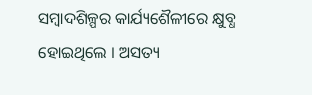ସମ୍ୱାଦଶିଳ୍ପର କାର୍ଯ୍ୟଶୈଳୀରେ କ୍ଷୁବ୍ଧ ହୋଇଥିଲେ । ଅସତ୍ୟ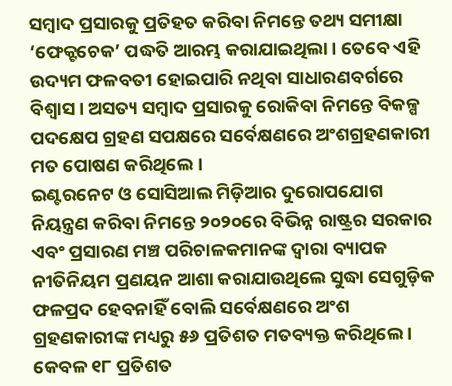ସମ୍ୱାଦ ପ୍ରସାରକୁ ପ୍ରତିହତ କରିବା ନିମନ୍ତେ ତଥ୍ୟ ସମୀକ୍ଷା ‘ଫେକ୍ଟଚେକ’ ପଦ୍ଧତି ଆରମ୍ଭ କରାଯାଇଥିଲା । ତେବେ ଏହି ଉଦ୍ୟମ ଫଳବତୀ ହୋଇପାରି ନଥିବା ସାଧାରଣବର୍ଗରେ ବିଶ୍ୱାସ । ଅସତ୍ୟ ସମ୍ୱାଦ ପ୍ରସାରକୁ ରୋକିବା ନିମନ୍ତେ ବିକଳ୍ପ ପଦକ୍ଷେପ ଗ୍ରହଣ ସପକ୍ଷରେ ସର୍ବେକ୍ଷଣରେ ଅଂଶଗ୍ରହଣକାରୀ ମତ ପୋଷଣ କରିଥିଲେ ।
ଇଣ୍ଟରନେଟ ଓ ସୋସିଆଲ ମିଡ଼ିଆର ଦୁରୋପଯୋଗ ନିୟନ୍ତ୍ରଣ କରିବା ନିମନ୍ତେ ୨୦୨୦ରେ ବିଭିନ୍ନ ରାଷ୍ଟ୍ରର ସରକାର ଏବଂ ପ୍ରସାରଣ ମଞ୍ଚ ପରିଚାଳକମାନଙ୍କ ଦ୍ୱାରା ବ୍ୟାପକ ନୀତିନିୟମ ପ୍ରଣୟନ ଆଶା କରାଯାଉଥିଲେ ସୁଦ୍ଧା ସେଗୁଡ଼ିକ ଫଳପ୍ରଦ ହେବନାହିଁ ବୋଲି ସର୍ବେକ୍ଷଣରେ ଅଂଶ ଗ୍ରହଣକାରୀଙ୍କ ମଧ୍ୟରୁ ୫୬ ପ୍ରତିଶତ ମତବ୍ୟକ୍ତ କରିଥିଲେ । କେବଳ ୧୮ ପ୍ରତିଶତ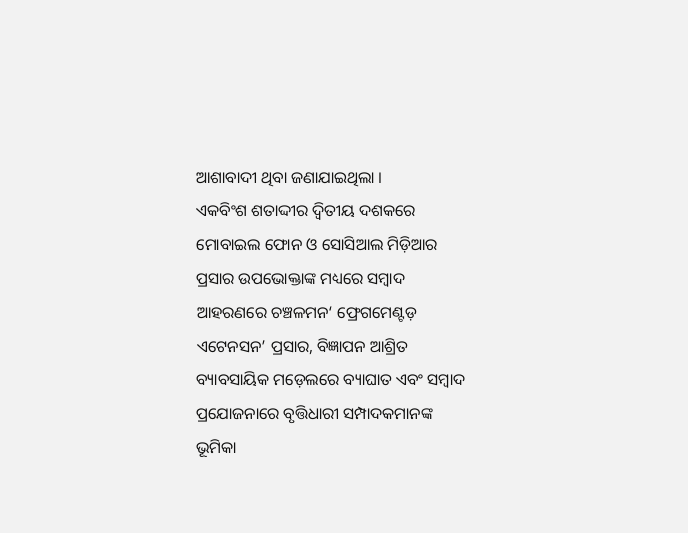ଆଶାବାଦୀ ଥିବା ଜଣାଯାଇଥିଲା ।
ଏକବିଂଶ ଶତାଦ୍ଦୀର ଦ୍ୱିତୀୟ ଦଶକରେ ମୋବାଇଲ ଫୋନ ଓ ସୋସିଆଲ ମିଡ଼ିଆର ପ୍ରସାର ଉପଭୋକ୍ତାଙ୍କ ମଧ୍ୟରେ ସମ୍ୱାଦ ଆହରଣରେ ଚଞ୍ଚଳମନ‘ ଫ୍ରେଗମେଣ୍ଟଡ଼ ଏଟେନସନ’ ପ୍ରସାର, ବିଜ୍ଞାପନ ଆଶ୍ରିତ ବ୍ୟାବସାୟିକ ମଡ଼େଲରେ ବ୍ୟାଘାତ ଏବଂ ସମ୍ୱାଦ ପ୍ରଯୋଜନାରେ ବୃତ୍ତିଧାରୀ ସମ୍ପାଦକମାନଙ୍କ ଭୂମିକା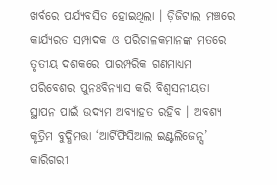ଖର୍ବରେ ପର୍ଯ୍ୟବସିତ ହୋଇଥିଲା । ଡ଼ିଜିଟାଲ ମଞ୍ଚରେ କାର୍ଯ୍ୟରତ ସମ୍ପାଦକ ଓ ପରିଚାଳକମାନଙ୍କ ମତରେ ତୃତୀୟ ଦଶକରେ ପାରମ୍ପରିକ ଗଣମାଧ୍ୟମ ପରିବେଶର ପୁନଃବିନ୍ୟାସ କରି ବିଶ୍ୱସନୀୟତା ସ୍ଥାପନ ପାଇଁ ଉଦ୍ୟମ ଅବ୍ୟାହତ ରହିବ । ଅବଶ୍ୟ କୃତ୍ରିମ ବୁଦ୍ଧିମତ୍ତା ‘ଆର୍ଟିଫିସିଆଲ ଇଣ୍ଟଲିଜେନ୍ସ’ କାରିଗରୀ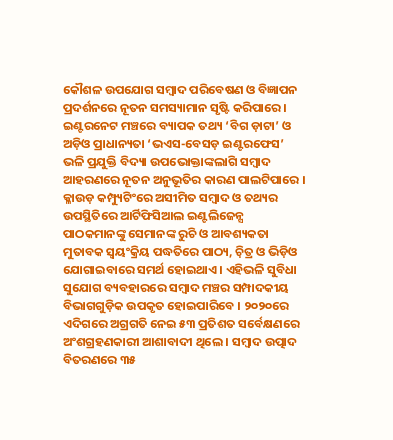କୌଶଳ ଉପଯୋଗ ସମ୍ୱାଦ ପରିବେଷଣ ଓ ବିଜ୍ଞାପନ ପ୍ରଦର୍ଶନରେ ନୂତନ ସମସ୍ୟାମାନ ସୃଷ୍ଟି କରିପାରେ । ଇଣ୍ଟରନେଟ ମଞ୍ଚରେ ବ୍ୟାପକ ତଥ୍ୟ ‘ବିଗ ଡ଼ାଟା’ ଓ ଅଡ଼ିଓ ପ୍ରାଧାନ୍ୟତା ‘ଭଏସ-ବେସଡ଼ ଇଣ୍ଟରଫେସ’ ଭଳି ପ୍ରଯୁକ୍ତି ବିଦ୍ୟା ଉପଭୋକ୍ତାଙ୍କଲାଗି ସମ୍ୱାଦ ଆହରଣରେ ନୂତନ ଅନୁଭୂତିର କାରଣ ପାଲଟିପାରେ ।
କ୍ଳାଉଡ଼ କମ୍ପ୍ୟୁଟିଂରେ ଅସୀମିତ ସମ୍ୱାଦ ଓ ତଥ୍ୟର ଉପସ୍ଥିତିରେ ଆର୍ଟିଫିସିଆଲ ଇଣ୍ଟଲିଜେନ୍ସ ପାଠକମାନଙ୍କୁ ସେମାନଙ୍କ ରୁଚି ଓ ଆବଶ୍ୟକତା ମୁତାବକ ସ୍ୱୟଂକ୍ରିୟ ପଦ୍ଧତିରେ ପାଠ୍ୟ, ଚ଼ିତ୍ର ଓ ଭିଡ଼ିଓ ଯୋଗାଇବାରେ ସମର୍ଥ ହୋଇଥାଏ । ଏହିଭଳି ସୁବିଧା ସୁଯୋଗ ବ୍ୟବହାରରେ ସମ୍ୱାଦ ମଞ୍ଚର ସମ୍ପାଦକୀୟ ବିଭାଗଗୁଡ଼ିକ ଉପକୃତ ହୋଇପାରିବେ । ୨୦୨୦ରେ ଏଦିଗରେ ଅଗ୍ରଗତି ନେଇ ୫୩ ପ୍ରତିଶତ ସର୍ବେକ୍ଷଣରେ ଅଂଶଗ୍ରହଣକାରୀ ଆଶାବାଦୀ ଥିଲେ । ସମ୍ୱାଦ ଉତ୍ପାଦ ବିତରଣରେ ୩୫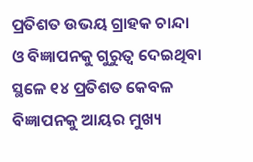ପ୍ରତିଶତ ଉଭୟ ଗ୍ରାହକ ଚାନ୍ଦା ଓ ବିଜ୍ଞାପନକୁ ଗୁରୁତ୍ୱ ଦେଇଥିବା ସ୍ଥଳେ ୧୪ ପ୍ରତିଶତ କେବଳ ବିଜ୍ଞାପନକୁ ଆୟର ମୁଖ୍ୟ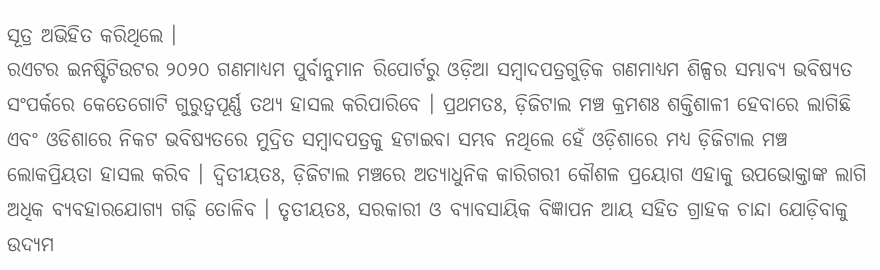ସୂତ୍ର ଅଭିହିତ କରିଥିଲେ ।
ରଏଟର ଇନଷ୍ଟିଟିଉଟର ୨୦୨୦ ଗଣମାଧ୍ୟମ ପୁର୍ବାନୁମାନ ରିପୋର୍ଟରୁ ଓଡ଼ିଆ ସମ୍ୱାଦପତ୍ରଗୁଡ଼ିକ ଗଣମାଧ୍ୟମ ଶିଳ୍ପର ସମ୍ଭାବ୍ୟ ଭବିଷ୍ୟତ ସଂପର୍କରେ କେତେଗୋଟି ଗୁରୁତ୍ୱପୂର୍ଣ୍ଣ ତଥ୍ୟ ହାସଲ କରିପାରିବେ । ପ୍ରଥମତଃ, ଡ଼ିଜିଟାଲ ମଞ୍ଚ କ୍ରମଶଃ ଶକ୍ତିଶାଳୀ ହେବାରେ ଲାଗିଛି ଏବଂ ଓଡିଶାରେ ନିକଟ ଭବିଷ୍ୟତରେ ମୁଦ୍ରିତ ସମ୍ୱାଦପତ୍ରକୁ ହଟାଇବା ସମ୍ଭବ ନଥିଲେ ହେଁ ଓଡ଼ିଶାରେ ମଧ୍ୟ ଡ଼ିଜିଟାଲ ମଞ୍ଚ ଲୋକପ୍ରିୟତା ହାସଲ କରିବ । ଦ୍ୱିତୀୟତଃ, ଡ଼ିଜିଟାଲ ମଞ୍ଚରେ ଅତ୍ୟାଧୁନିକ କାରିଗରୀ କୌଶଳ ପ୍ରୟୋଗ ଏହାକୁ ଉପଭୋକ୍ତାଙ୍କ ଲାଗି ଅଧିକ ବ୍ୟବହାରଯୋଗ୍ୟ ଗଢ଼ି ତୋଳିବ । ତୃତୀୟତଃ, ସରକାରୀ ଓ ବ୍ୟାବସାୟିକ ବିଜ୍ଞାପନ ଆୟ ସହିତ ଗ୍ରାହକ ଚାନ୍ଦା ଯୋଡ଼ିବାକୁ ଉଦ୍ୟମ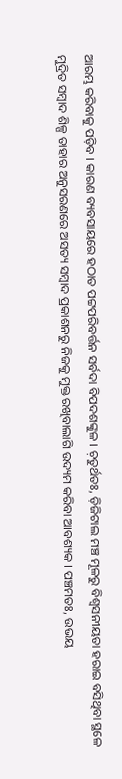ଆରମ୍ଭ କରିବାକୁ ପଡ଼ିବ । କାରଣ ବ୍ୟବସାୟରେ ହଠାତ ପଟ୍ଟପରିବର୍ତ୍ତନ ସର୍ବଦା ବିପଦଶଙ୍କୁଳ । ଚ଼ତୁର୍ଥତଃ, ଡ଼ିଜିଟାଲ ମଞ୍ଚ ମୂଳରୁ ବିଶ୍ୱସନୀୟତା ହରାଇ ବସିଥିବା ସ୍ଥଳେ ମୁଦ୍ରିତ ସମ୍ୱାଦ ଶିଳ୍ପ ତାହାର ଅନୁସରଣରେ ଅସତ୍ୟ ସମ୍ୱାଦ ପ୍ରକାଶନରୁ ନିଜକୁ ମୁକ୍ତ ରଖିବାଲାଗି ଉଦ୍ୟମ କରିବା ଆବଶ୍ୟକ । ପଞ୍ଚମତଃ, ଉଭୟ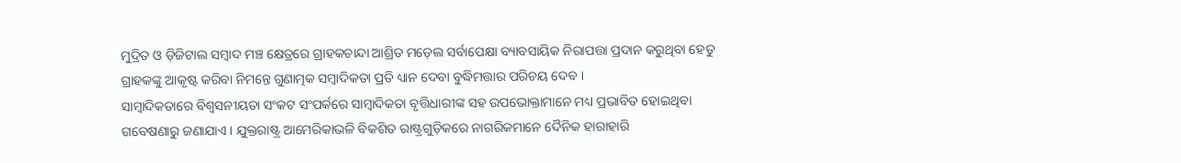ମୁଦ୍ରିତ ଓ ଡ଼ିଜିଟାଲ ସମ୍ୱାଦ ମଞ୍ଚ କ୍ଷେତ୍ରରେ ଗ୍ରାହକଚାନ୍ଦା ଆଶ୍ରିତ ମଡ଼େଲ ସର୍ବାପେକ୍ଷା ବ୍ୟାବସାୟିକ ନିରାପତ୍ତା ପ୍ରଦାନ କରୁଥିବା ହେତୁ ଗ୍ରାହକଙ୍କୁ ଆକୃଷ୍ଟ କରିବା ନିମନ୍ତେ ଗୁଣାତ୍ମକ ସମ୍ୱାଦିକତା ପ୍ରତି ଧ୍ୟାନ ଦେବା ବୁଦ୍ଧିମତ୍ତାର ପରିଚୟ ଦେବ ।
ସାମ୍ୱାଦିକତାରେ ବିଶ୍ୱସନୀୟତା ସଂକଟ ସଂପର୍କରେ ସାମ୍ୱାଦିକତା ବୃତ୍ତିଧାରୀଙ୍କ ସହ ଉପଭୋକ୍ତାମାନେ ମଧ୍ୟ ପ୍ରଭାବିତ ହୋଇଥିବା ଗବେଷଣାରୁ ଜଣାଯାଏ । ଯୁକ୍ତରାଷ୍ଟ୍ର ଆମେରିକାଭଳି ବିକଶିତ ରାଷ୍ଟ୍ରଗୁଡ଼ିକରେ ନାଗରିକମାନେ ଦୈନିକ ହାରାହାରି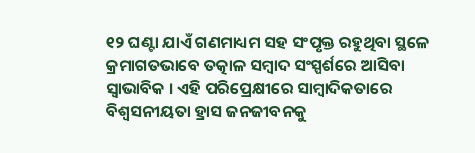୧୨ ଘଣ୍ଟା ଯାଏଁ ଗଣମାଧ୍ୟମ ସହ ସଂପୃକ୍ତ ରହୁଥିବା ସ୍ଥଳେ କ୍ରମାଗତଭାବେ ତତ୍କାଳ ସମ୍ୱାଦ ସଂସ୍ପର୍ଶରେ ଆସିବା ସ୍ୱାଭାବିକ । ଏହି ପରିପ୍ରେକ୍ଷୀରେ ସାମ୍ୱାଦିକତାରେ ବିଶ୍ୱସନୀୟତା ହ୍ରାସ ଜନଜୀବନକୁ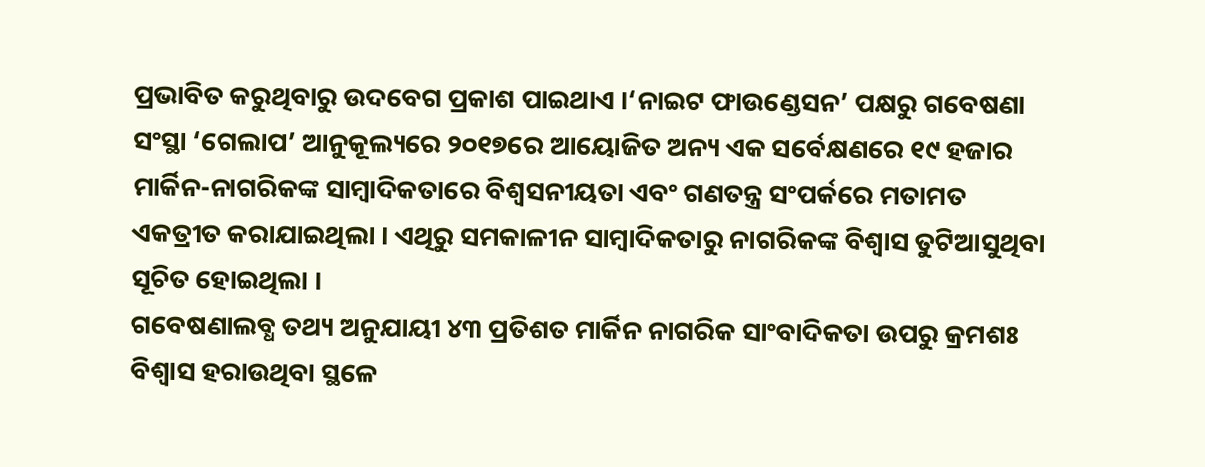ପ୍ରଭାବିତ କରୁଥିବାରୁ ଉଦବେଗ ପ୍ରକାଶ ପାଇଥାଏ ।‘ନାଇଟ ଫାଉଣ୍ଡେସନ’ ପକ୍ଷରୁ ଗବେଷଣା ସଂସ୍ଥା ‘ଗେଲାପ’ ଆନୁକୂଲ୍ୟରେ ୨୦୧୭ରେ ଆୟୋଜିତ ଅନ୍ୟ ଏକ ସର୍ବେକ୍ଷଣରେ ୧୯ ହଜାର ମାର୍କିନ-ନାଗରିକଙ୍କ ସାମ୍ୱାଦିକତାରେ ବିଶ୍ୱସନୀୟତା ଏବଂ ଗଣତନ୍ତ୍ର ସଂପର୍କରେ ମତାମତ ଏକତ୍ରୀତ କରାଯାଇଥିଲା । ଏଥିରୁ ସମକାଳୀନ ସାମ୍ୱାଦିକତାରୁ ନାଗରିକଙ୍କ ବିଶ୍ୱାସ ତୁଟିଆସୁଥିବା ସୂଚିତ ହୋଇଥିଲା ।
ଗବେଷଣାଲବ୍ଧ ତଥ୍ୟ ଅନୁଯାୟୀ ୪୩ ପ୍ରତିଶତ ମାର୍କିନ ନାଗରିକ ସାଂବାଦିକତା ଉପରୁ କ୍ରମଶଃ ବିଶ୍ୱାସ ହରାଉଥିବା ସ୍ଥଳେ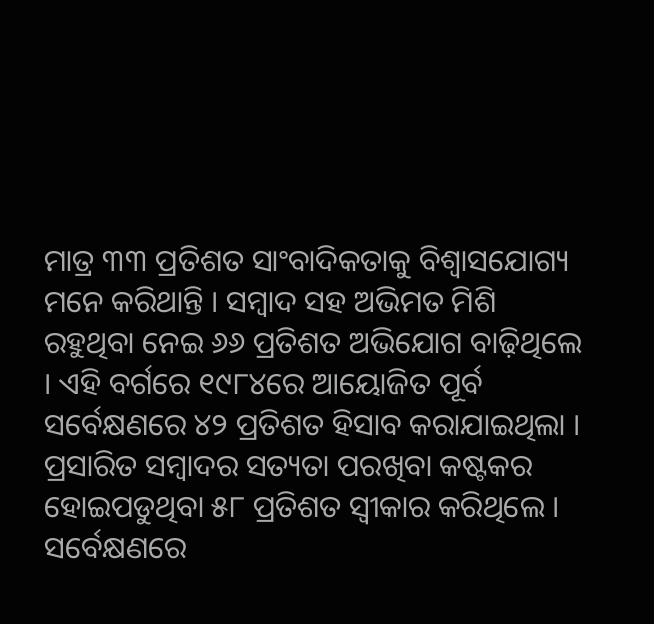ମାତ୍ର ୩୩ ପ୍ରତିଶତ ସାଂବାଦିକତାକୁ ବିଶ୍ୱାସଯୋଗ୍ୟ ମନେ କରିଥାନ୍ତି । ସମ୍ୱାଦ ସହ ଅଭିମତ ମିଶି ରହୁଥିବା ନେଇ ୬୬ ପ୍ରତିଶତ ଅଭିଯୋଗ ବାଢ଼ିଥିଲେ । ଏହି ବର୍ଗରେ ୧୯୮୪ରେ ଆୟୋଜିତ ପୂର୍ବ ସର୍ବେକ୍ଷଣରେ ୪୨ ପ୍ରତିଶତ ହିସାବ କରାଯାଇଥିଲା । ପ୍ରସାରିତ ସମ୍ୱାଦର ସତ୍ୟତା ପରଖିବା କଷ୍ଟକର ହୋଇପଡୁଥିବା ୫୮ ପ୍ରତିଶତ ସ୍ୱୀକାର କରିଥିଲେ । ସର୍ବେକ୍ଷଣରେ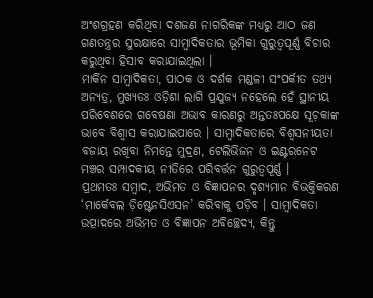ଅଂଶଗ୍ରହଣ କରିଥିବା ଦଶଜଣ ନାଗରିକଙ୍କ ମଧ୍ୟରୁ ଆଠ ଜଣ ଗଣତନ୍ତ୍ରର ସୁରକ୍ଷାରେ ସାମ୍ୱାଦିକତାର ଭୂମିକା ଗୁରୁତ୍ୱପୂର୍ଣ୍ଣ ବିଚାର କରୁଥିବା ହିସାବ କରାଯାଇଥିଲା ।
ମାର୍କିନ ସାମ୍ୱାଦିକତା, ପାଠକ ଓ ଦର୍ଶକ ମଣ୍ଡଳୀ ସଂପର୍କୀତ ତଥ୍ୟ ଅନ୍ୟତ୍ର, ମୁଖ୍ୟତଃ ଓଡ଼ିଶା ଲାଗି ପ୍ରଯୁଜ୍ୟ ନହେଲେ ହେଁ ସ୍ଥାନୀୟ ପରିବେଶରେ ଗବେଷଣା ଅଭାବ କାରଣରୁ ଅନ୍ତତଃପକ୍ଷେ ସୂଚ଼କାଙ୍କ ଭାବେ ବିଶ୍ୱାସ କରାଯାଇପାରେ । ସାମ୍ୱାଦିକତାରେ ବିଶ୍ୱସନୀୟତା ବଜାୟ ରଖିବା ନିମନ୍ତେ ମୁଦ୍ରଣ, ଟେଲିଭିଜନ ଓ ଇଣ୍ଟରନେଟ ମଞ୍ଚର ସମ୍ପାଦକୀୟ ନୀତିରେ ପରିବର୍ତ୍ତନ ଗୁରୁତ୍ୱପୂର୍ଣ୍ଣ ।
ପ୍ରଥମତଃ ସମ୍ୱାଦ, ଅଭିମତ ଓ ବିଜ୍ଞାପନର ଦୃଶ୍ୟମାନ ବିଭକ୍ତିକରଣ ‘ମାର୍କେବଲ ଡ଼ିଷ୍ଟେନସିଏସନ’ କରିବାକୁ ପଡ଼ିବ । ସାମ୍ୱାଦିକତା ଉତ୍ପାଦରେ ଅଭିମତ ଓ ବିଜ୍ଞାପନ ଅବିଚ୍ଛେଦ୍ୟ, କିନ୍ତୁ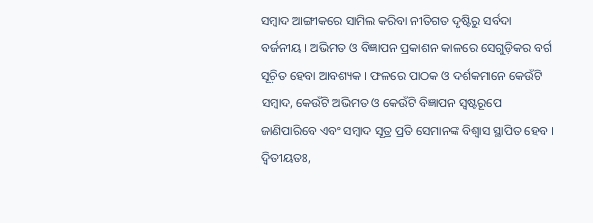ସମ୍ୱାଦ ଆଙ୍ଗୀକରେ ସାମିଲ କରିବା ନୀତିଗତ ଦୃଷ୍ଟିରୁ ସର୍ବଦା ବର୍ଜନୀୟ । ଅଭିମତ ଓ ବିଜ୍ଞାପନ ପ୍ରକାଶନ କାଳରେ ସେଗୁଡ଼ିକର ବର୍ଗ ସୂଚ଼ିତ ହେବା ଆବଶ୍ୟକ । ଫଳରେ ପାଠକ ଓ ଦର୍ଶକମାନେ କେଉଁଟି ସମ୍ୱାଦ, କେଉଁଟି ଅଭିମତ ଓ କେଉଁଟି ବିଜ୍ଞାପନ ସ୍ୱଷ୍ଟରୂପେ ଜାଣିପାରିବେ ଏବଂ ସମ୍ୱାଦ ସୂତ୍ର ପ୍ରତି ସେମାନଙ୍କ ବିଶ୍ୱାସ ସ୍ଥାପିତ ହେବ ।
ଦ୍ୱିତୀୟତଃ,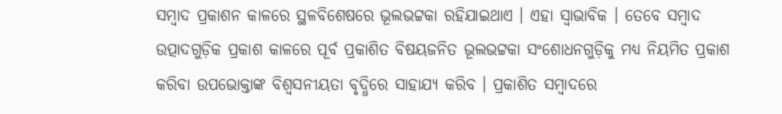ସମ୍ୱାଦ ପ୍ରକାଶନ କାଳରେ ସ୍ଥଳବିଶେଷରେ ଭୂଲଭଟ୍ଟକା ରହିଯାଇଥାଏ । ଏହା ସ୍ୱାଭାବିକ । ତେବେ ସମ୍ୱାଦ ଉତ୍ପାଦଗୁଡ଼ିକ ପ୍ରକାଶ କାଳରେ ପୂର୍ବ ପ୍ରକାଶିତ ବିଷୟଜନିତ ଭୂଲଭଟ୍ଟକା ସଂଶୋଧନଗୁଡ଼ିକୁ ମଧ୍ୟ ନିୟମିତ ପ୍ରକାଶ କରିବା ଉପଭୋକ୍ତାଙ୍କ ବିଶ୍ୱସନୀୟତା ବୃଦ୍ଧିରେ ସାହାଯ୍ୟ କରିବ । ପ୍ରକାଶିତ ସମ୍ୱାଦରେ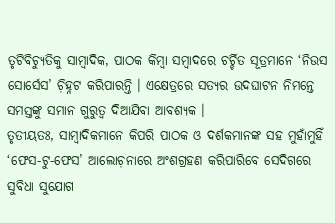ତୃଟିବିଚ୍ୟୁତିକୁ ସାମ୍ୱାଦିକ, ପାଠକ କିମ୍ୱା ସମ୍ୱାଦରେ ଚର୍ଚ୍ଚିତ ସୂତ୍ରମାନେ ‘ନିଉସ ସୋର୍ସେସ’ ଚ଼ିହ୍ନଟ କରିପାରନ୍ତି । ଏକ୍ଷେତ୍ରରେ ସତ୍ୟର ଉଦଘାଟନ ନିମନ୍ତେ ସମସ୍ତଙ୍କୁ ସମାନ ଗୁରୁତ୍ୱ ଦିଆଯିବା ଆବଶ୍ୟକ ।
ତୃତୀୟତଃ, ସାମ୍ୱାଦିକମାନେ କିପରି ପାଠକ ଓ ଦର୍ଶକମାନଙ୍କ ସହ ମୁହାଁମୁହିଁ ‘ଫେସ-ଟୁ-ଫେସ’ ଆଲୋଚ଼ନାରେ ଅଂଶଗ୍ରହଣ କରିପାରିବେ ସେଦିଗରେ ସୁବିଧା ସୁଯୋଗ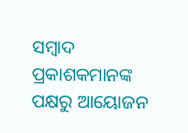ସମ୍ୱାଦ ପ୍ରକାଶକମାନଙ୍କ ପକ୍ଷରୁ ଆୟୋଜନ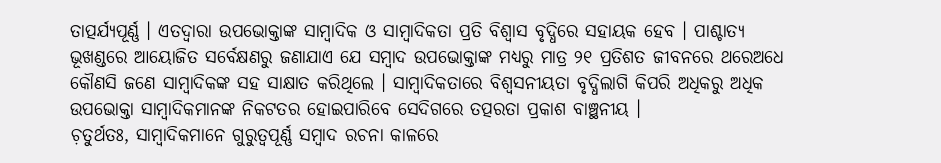ତାତ୍ପର୍ଯ୍ୟପୂର୍ଣ୍ଣ । ଏତଦ୍ୱାରା ଉପଭୋକ୍ତାଙ୍କ ସାମ୍ୱାଦିକ ଓ ସାମ୍ୱାଦିକତା ପ୍ରତି ବିଶ୍ୱାସ ବୃଦ୍ଧିରେ ସହାୟକ ହେବ । ପାଶ୍ଚାତ୍ୟ ଭୂଖଣ୍ଡରେ ଆୟୋଜିତ ସର୍ବେକ୍ଷଣରୁ ଜଣାଯାଏ ଯେ ସମ୍ୱାଦ ଉପଭୋକ୍ତାଙ୍କ ମଧ୍ୟରୁ ମାତ୍ର ୨୧ ପ୍ରତିଶତ ଜୀବନରେ ଥରେଅଧେ କୌଣସି ଜଣେ ସାମ୍ୱାଦିକଙ୍କ ସହ ସାକ୍ଷାତ କରିଥିଲେ । ସାମ୍ୱାଦିକତାରେ ବିଶ୍ୱସନୀୟତା ବୃଦ୍ଧିଲାଗି କିପରି ଅଧିକରୁ ଅଧିକ ଉପଭୋକ୍ତା ସାମ୍ୱାଦିକମାନଙ୍କ ନିକଟତର ହୋଇପାରିବେ ସେଦିଗରେ ତତ୍ପରତା ପ୍ରକାଶ ବାଞ୍ଛନୀୟ ।
ଚ଼ତୁର୍ଥତଃ, ସାମ୍ୱାଦିକମାନେ ଗୁରୁତ୍ୱପୂର୍ଣ୍ଣ ସମ୍ୱାଦ ରଚନା କାଳରେ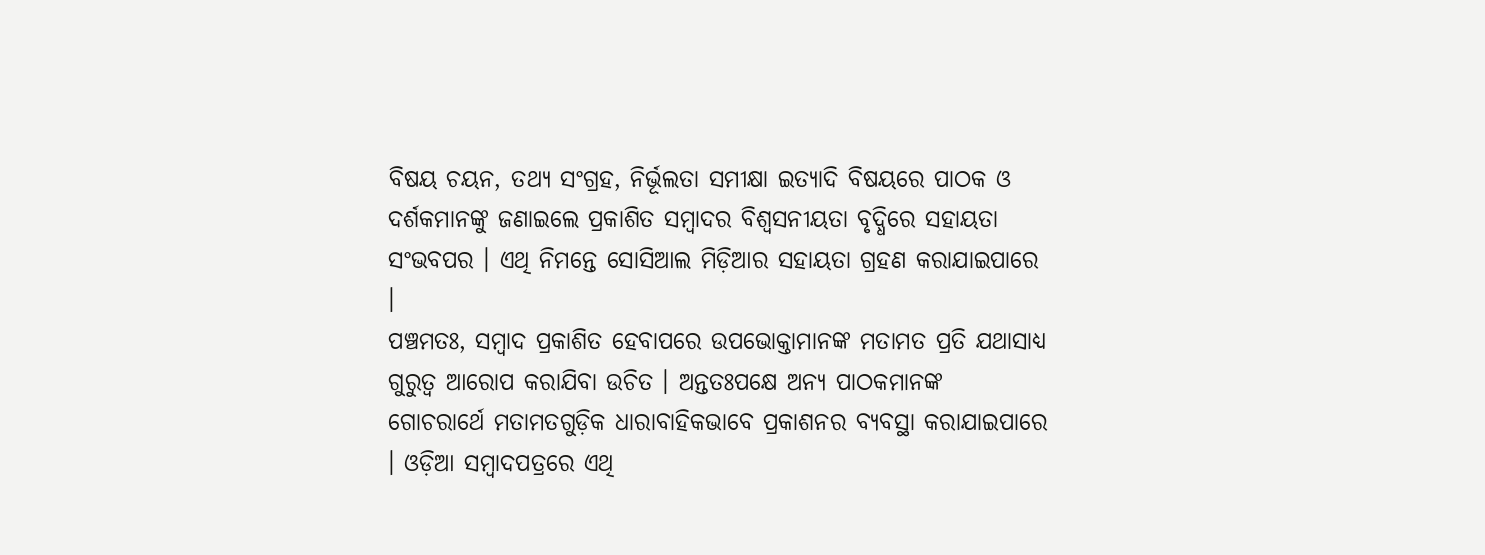ବିଷୟ ଚୟନ, ତଥ୍ୟ ସଂଗ୍ରହ, ନିର୍ଭୂଲତା ସମୀକ୍ଷା ଇତ୍ୟାଦି ବିଷୟରେ ପାଠକ ଓ ଦର୍ଶକମାନଙ୍କୁ ଜଣାଇଲେ ପ୍ରକାଶିତ ସମ୍ୱାଦର ବିଶ୍ୱସନୀୟତା ବୃଦ୍ଧିରେ ସହାୟତା ସଂଭବପର । ଏଥି ନିମନ୍ତେ ସୋସିଆଲ ମିଡ଼ିଆର ସହାୟତା ଗ୍ରହଣ କରାଯାଇପାରେ ।
ପଞ୍ଚମତଃ, ସମ୍ୱାଦ ପ୍ରକାଶିତ ହେବାପରେ ଉପଭୋକ୍ତାମାନଙ୍କ ମତାମତ ପ୍ରତି ଯଥାସାଧ୍ୟ ଗୁରୁତ୍ୱ ଆରୋପ କରାଯିବା ଉଚିତ । ଅନ୍ତତଃପକ୍ଷେ ଅନ୍ୟ ପାଠକମାନଙ୍କ ଗୋଚରାର୍ଥେ ମତାମତଗୁଡ଼ିକ ଧାରାବାହିକଭାବେ ପ୍ରକାଶନର ବ୍ୟବସ୍ଥା କରାଯାଇପାରେ । ଓଡ଼ିଆ ସମ୍ୱାଦପତ୍ରରେ ଏଥି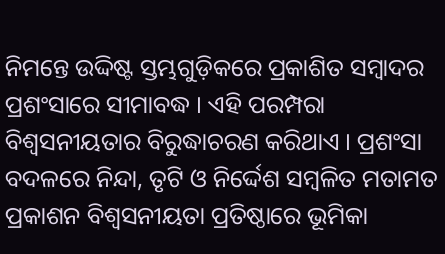ନିମନ୍ତେ ଉଦ୍ଦିଷ୍ଟ ସ୍ତମ୍ଭଗୁଡ଼ିକରେ ପ୍ରକାଶିତ ସମ୍ୱାଦର ପ୍ରଶଂସାରେ ସୀମାବଦ୍ଧ । ଏହି ପରମ୍ପରା ବିଶ୍ୱସନୀୟତାର ବିରୁଦ୍ଧାଚରଣ କରିଥାଏ । ପ୍ରଶଂସା ବଦଳରେ ନିନ୍ଦା, ତୃଟି ଓ ନିର୍ଦ୍ଦେଶ ସମ୍ୱଳିତ ମତାମତ ପ୍ରକାଶନ ବିଶ୍ୱସନୀୟତା ପ୍ରତିଷ୍ଠାରେ ଭୂମିକା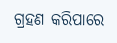ଗ୍ରହଣ କରିପାରେ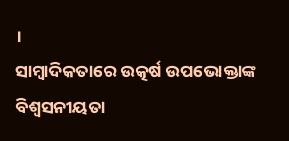।
ସାମ୍ୱାଦିକତାରେ ଉତ୍କର୍ଷ ଉପଭୋକ୍ତାଙ୍କ ବିଶ୍ୱସନୀୟତା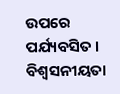ଉପରେ ପର୍ଯ୍ୟବସିତ । ବିଶ୍ୱସନୀୟତା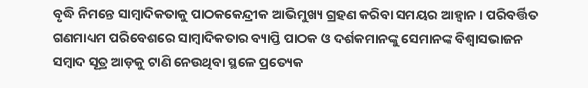ବୃଦ୍ଧି ନିମନ୍ତେ ସାମ୍ୱାଦିକତାକୁ ପାଠକକେନ୍ଦ୍ରୀକ ଆଭିମୁଖ୍ୟ ଗ୍ରହଣ କରିବା ସମୟର ଆହ୍ୱାନ । ପରିବର୍ତ୍ତିତ ଗଣମାଧ୍ୟମ ପରିବେଶରେ ସାମ୍ୱାଦିକତାର ବ୍ୟାପ୍ତି ପାଠକ ଓ ଦର୍ଶକମାନଙ୍କୁ ସେମାନଙ୍କ ବିଶ୍ୱାସଭାଜନ ସମ୍ୱାଦ ସୂତ୍ର ଆଡ଼କୁ ଟାଣି ନେଉଥିବା ସ୍ଥଳେ ପ୍ରତ୍ୟେକ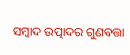ସମ୍ୱାଦ ଉତ୍ପାଦର ଗୁଣବତ୍ତା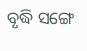ବୃଦ୍ଧି ସଙ୍ଗେ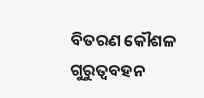ବିତରଣ କୌଶଳ ଗୁରୁତ୍ୱବହନ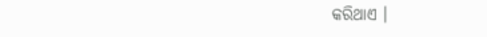କରିଥାଏ ।